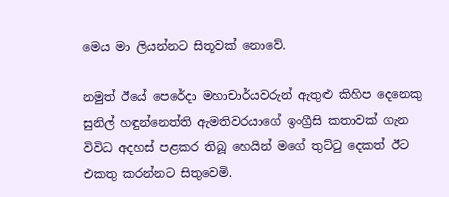මෙය මා ලියන්නට සිතූවක් නොවේ.

නමුත් ඊයේ පෙරේදා මහාචාර්යවරුන් ඇතුළු කිහිප දෙනෙකු සුනිල් හඳුන්නෙත්ති ඇමතිවරයාගේ ඉංග්‍රීසි කතාවක් ගැන විවිධ අදහස් පළකර තිබූ හෙයින් මගේ තුට්ටු දෙකත් ඊට එකතු කරන්නට සිතුවෙමි.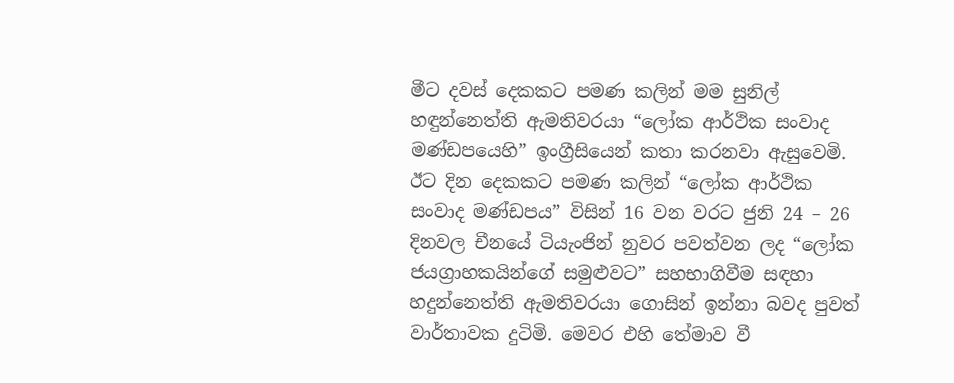මීට දවස් දෙකකට පමණ කලින් මම සුනිල් හඳුන්නෙත්ති ඇමතිවරයා “ලෝක ආර්ථික සංවාද මණ්ඩපයෙහි” ඉංග්‍රීසියෙන් කතා කරනවා ඇසුවෙමි. ඊට දින දෙකකට පමණ කලින් “ලෝක ආර්ථික සංවාද මණ්ඩපය” විසින් 16 වන වරට ජුනි 24 – 26 දිනවල චීනයේ ටියැංජින් නුවර පවත්වන ලද “ලෝක ජයග්‍රාහකයින්ගේ සමුළුවට” සහභාගිවීම සඳහා හදුන්නෙත්ති ඇමතිවරයා ගොසින් ඉන්නා බවද පුවත් වාර්තාවක දුටිමි. මෙවර එහි තේමාව වී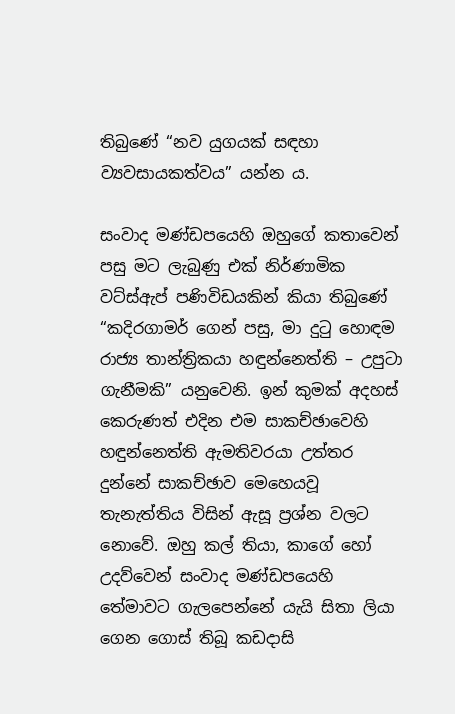තිබුණේ “නව යුගයක් සඳහා ව්‍යවසායකත්වය” යන්න ය.

සංවාද මණ්ඩපයෙහි ඔහුගේ කතාවෙන් පසු මට ලැබුණු එක් නිර්ණාමික වට්ස්ඇප් පණිවිඩයකින් කියා තිබුණේ “කදිරගාමර් ගෙන් පසු, මා දුටු හොඳම රාජ්‍ය තාන්ත්‍රිකයා හඳුන්නෙත්ති – උපුටා ගැනීමකි” යනුවෙනි. ඉන් කුමක් අදහස් කෙරුණත් එදින එම සාකච්ඡාවෙහි හඳුන්නෙත්ති ඇමතිවරයා උත්තර දුන්නේ සාකච්ඡාව මෙහෙයවූ තැනැත්තිය විසින් ඇසූ ප්‍රශ්න වලට නොවේ. ඔහු කල් තියා, කාගේ හෝ උදව්වෙන් සංවාද මණ්ඩපයෙහි තේමාවට ගැලපෙන්නේ යැයි සිතා ලියා ගෙන ගොස් තිබූ කඩදාසි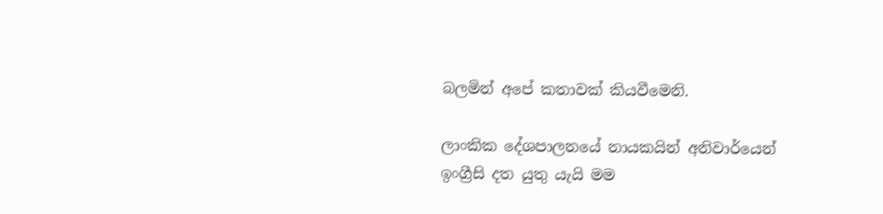බලමින් අපේ කතාවක් කියවීමෙනි.

ලාංකික දේශපාලනයේ නායකයින් අනිවාර්යෙන් ඉංග්‍රීසි දත යුතු යැයි මම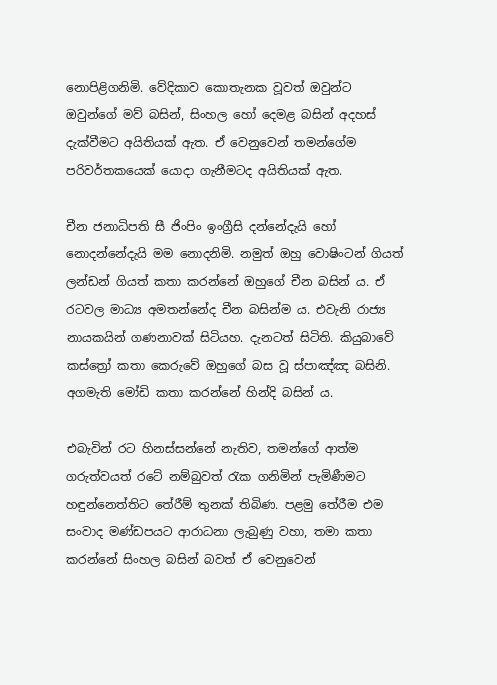නොපිළිගනිමි. වේදිකාව කොතැනක වූවත් ඔවුන්ට ඔවුන්ගේ මව් බසින්, සිංහල හෝ දෙමළ බසින් අදහස් දැක්වීමට අයිතියක් ඇත. ඒ වෙනුවෙන් තමන්ගේම පරිවර්තකයෙක් යොදා ගැනීමටද අයිතියක් ඇත.

චීන ජනාධිපති සී ජිංපිං ඉංග්‍රීසි දන්නේදැයි හෝ නොදන්නේදැයි මම නොදනිමි. නමුත් ඔහු වොෂිංටන් ගියත් ලන්ඩන් ගියත් කතා කරන්නේ ඔහුගේ චීන බසින් ය. ඒ රටවල මාධ්‍ය අමතන්නේද චීන බසින්ම ය. එවැනි රාජ්‍ය නායකයින් ගණනාවක් සිටියහ. දැනටත් සිටිති. කියුබාවේ කස්ත්‍රෝ කතා කෙරුවේ ඔහුගේ බස වූ ස්පාඤ්ඤ බසිනි. අගමැති මෝඩි කතා කරන්නේ හින්දි බසින් ය.

එබැවින් රට හිනස්සන්නේ නැතිව, තමන්ගේ ආත්ම ගරුත්වයත් රටේ නම්බුවත් රැක ගනිමින් පැමිණීමට හඳුන්නෙත්තිට තේරීම් තුනක් තිබිණ. පළමු තේරීම එම සංවාද මණ්ඩපයට ආරාධනා ලැබුණු වහා, තමා කතා කරන්නේ සිංහල බසින් බවත් ඒ වෙනුවෙන්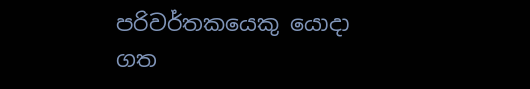පරිවර්තකයෙකු යොදා ගත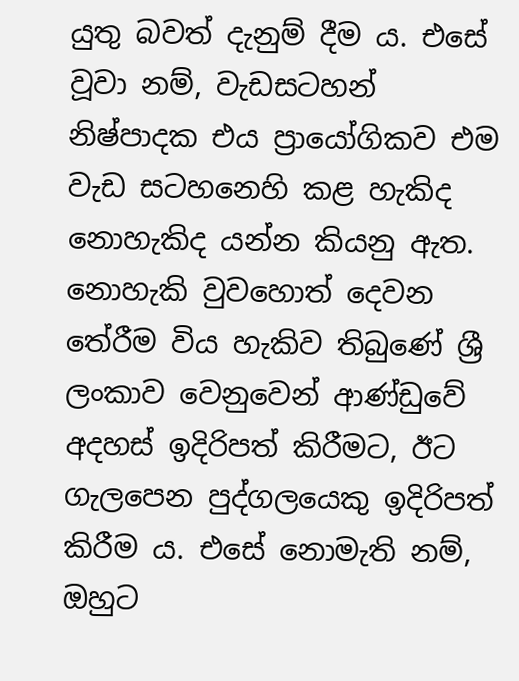යුතු බවත් දැනුම් දීම ය. එසේ වූවා නම්, වැඩසටහන් නිෂ්පාදක එය ප්‍රායෝගිකව එම වැඩ සටහනෙහි කළ හැකිද නොහැකිද යන්න කියනු ඇත. නොහැකි වුවහොත් දෙවන තේරීම විය හැකිව තිබුණේ ශ්‍රී ලංකාව වෙනුවෙන් ආණ්ඩුවේ අදහස් ඉදිරිපත් කිරීමට, ඊට ගැලපෙන පුද්ගලයෙකු ඉදිරිපත් කිරීම ය. එසේ නොමැති නම්, ඔහුට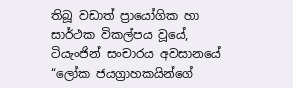තිබූ වඩාත් ප්‍රායෝගික හා සාර්ථක විකල්පය වූයේ, ටියැංජින් සංචාරය අවසානයේ “ලෝක ජයග්‍රාහකයින්ගේ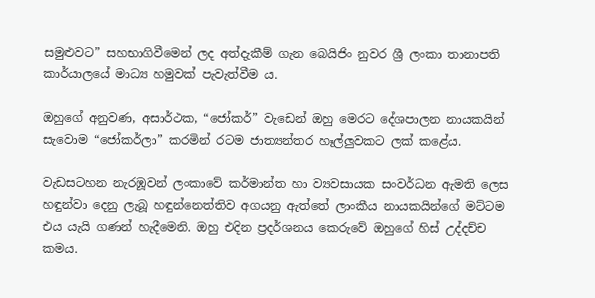සමුළුවට” සහභාගිවීමෙන් ලද අත්දැකීම් ගැන බෙයිජිං නුවර ශ්‍රී ලංකා තානාපති කාර්යාලයේ මාධ්‍ය හමුවක් පැවැත්වීම ය.

ඔහුගේ අනුවණ, අසාර්ථක, “ජෝකර්” වැඩෙන් ඔහු මෙරට දේශපාලන නායකයින් සැවොම “ජෝකර්ලා” කරමින් රටම ජාත්‍යන්තර හෑල්ලුවකට ලක් කළේය.

වැඩසටහන නැරඹූවන් ලංකාවේ කර්මාන්ත හා ව්‍යවසායක සංවර්ධන ඇමති ලෙස හඳුන්වා දෙනු ලැබූ හඳුන්නෙත්තිව අගයනු ඇත්තේ ලාංකීය නායකයින්ගේ මට්ටම එය යැයි ගණන් හැදීමෙනි. ඔහු එදින ප්‍රදර්ශනය කෙරුවේ ඔහුගේ හිස් උද්දච්ච කමය.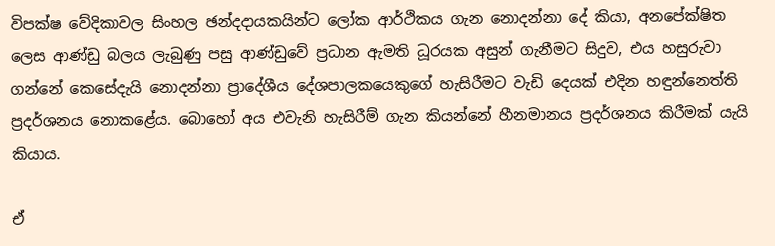විපක්ෂ වේදිකාවල සිංහල ඡන්දදායකයින්ට ලෝක ආර්ථිකය ගැන නොදන්නා දේ කියා, අනපේක්ෂිත ලෙස ආණ්ඩු බලය ලැබුණු පසු ආණ්ඩුවේ ප්‍රධාන ඇමති ධූරයක අසුන් ගැනීමට සිදුව, එය හසුරුවා ගන්නේ කෙසේදැයි නොදන්නා ප්‍රාදේශීය දේශපාලකයෙකුගේ හැසිරීමට වැඩි දෙයක් එදින හඳුන්නෙත්ති ප්‍රදර්ශනය නොකළේය. බොහෝ අය එවැනි හැසිරීම් ගැන කියන්නේ හීනමානය ප්‍රදර්ශනය කිරීමක් යැයි කියාය.

ඒ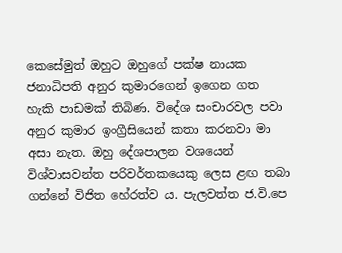කෙසේමුත් ඔහුට ඔහුගේ පක්ෂ නායක ජනාධිපති අනුර කුමාරගෙන් ඉගෙන ගත හැකි පාඩමක් තිබිණ. විදේශ සංචාරවල පවා අනුර කුමාර ඉංග්‍රීසියෙන් කතා කරනවා මා අසා නැත. ඔහු දේශපාලන වශයෙන් විශ්වාසවන්ත පරිවර්තකයෙකු ලෙස ළඟ තබා ගන්නේ විජිත හේරත්ව ය. පැලවත්ත ජ.වි.පෙ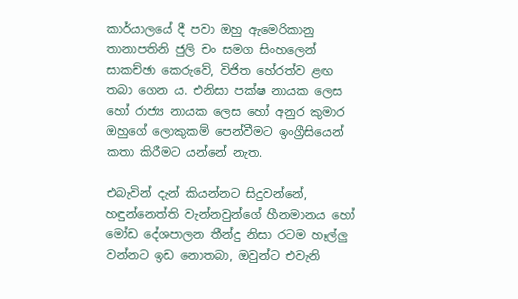කාර්යාලයේ දී පවා ඔහු ඇමෙරිකානු තානාපතිනි ජුලි චං සමග සිංහලෙන් සාකච්ඡා කෙරුවේ, විජිත හේරත්ව ළඟ තබා ගෙන ය. එනිසා පක්ෂ නායක ලෙස හෝ රාජ්‍ය නායක ලෙස හෝ අනුර කුමාර ඔහුගේ ලොකුකම් පෙන්වීමට ඉංග්‍රීසියෙන් කතා කිරීමට යන්නේ නැත.

එබැවින් දැන් කියන්නට සිදුවන්නේ, හඳුන්නෙත්ති වැන්නවුන්ගේ හීනමානය හෝ මෝඩ දේශපාලන තීන්දු නිසා රටම හෑල්ලු වන්නට ඉඩ නොතබා, ඔවුන්ට එවැනි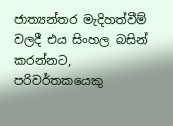ජාත්‍යන්තර මැදිහත්වීම් වලදී එය සිංහල බසින් කරන්නට, පරිවර්තකයෙකු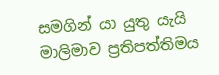සමගින් යා යුතු යැයි මාලිමාව ප්‍රතිපත්තිමය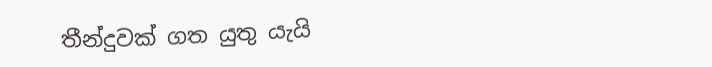තීන්දුවක් ගත යුතු යැයි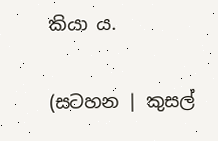කියා ය.

(සටහන | කුසල්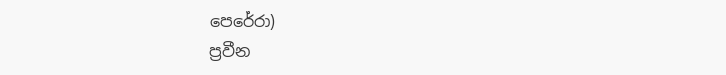පෙරේරා)
ප්‍රවීන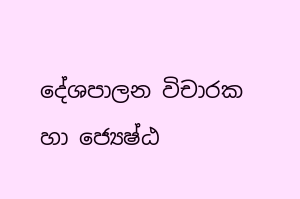දේශපාලන විචාරක හා ජ්‍යෙෂ්ඨ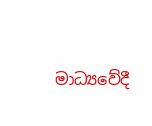මාධ්‍යවේදී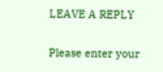LEAVE A REPLY

Please enter your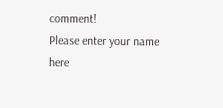comment!
Please enter your name here